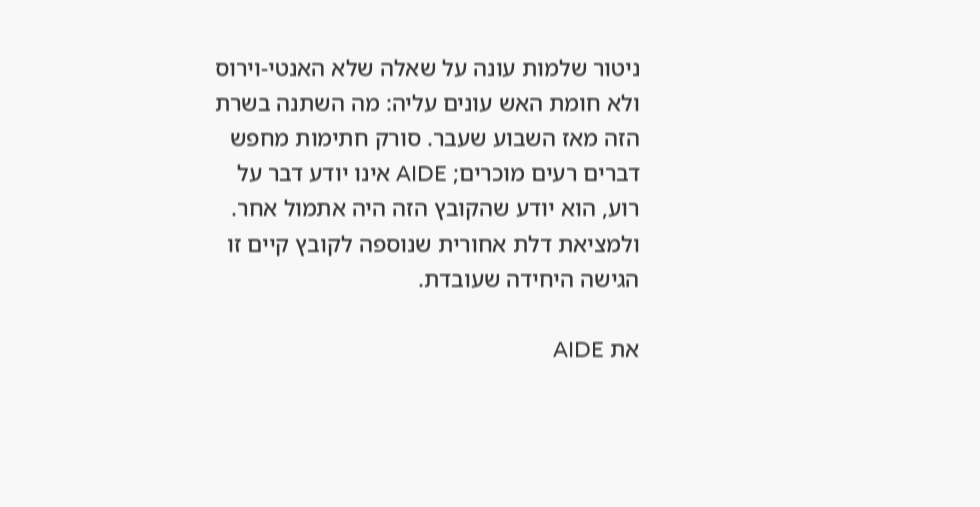ניטור שלמות עונה על שאלה שלא האנטי-וירוס ולא חומת האש עונים עליה: מה השתנה בשרת הזה מאז השבוע שעבר. סורק חתימות מחפש דברים רעים מוכרים; AIDE אינו יודע דבר על רוע, הוא יודע שהקובץ הזה היה אתמול אחר. ולמציאת דלת אחורית שנוספה לקובץ קיים זו הגישה היחידה שעובדת.

את AIDE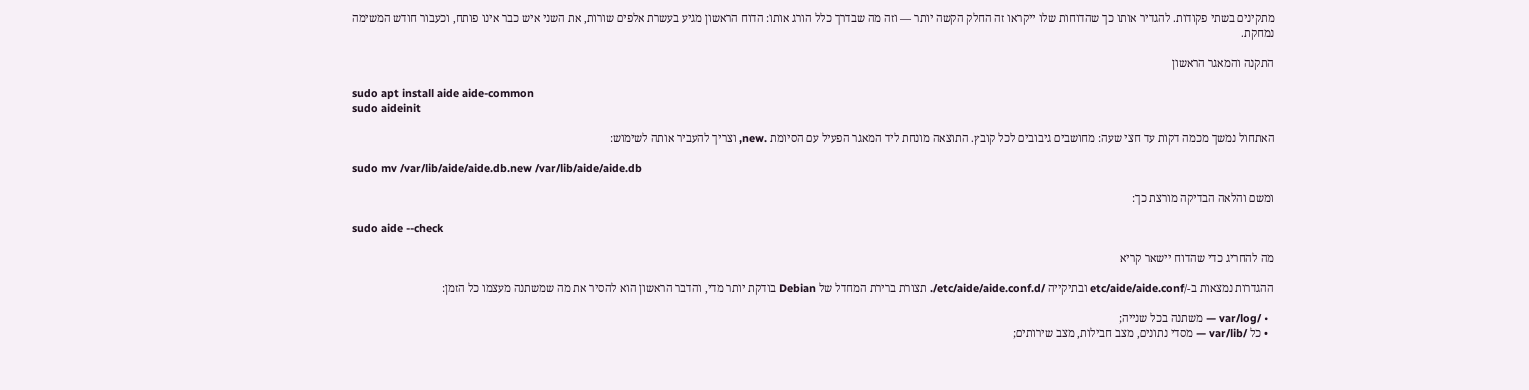מתקינים בשתי פקודות. להגדיר אותו כך שהדוחות שלו ייקראו זה החלק הקשה יותר — וזה מה שבדרך כלל הורג אותו: הדוח הראשון מגיע בעשרת אלפים שורות, את השני איש כבר אינו פותח, וכעבור חודש המשימה נמחקת.

התקנה והמאגר הראשון

sudo apt install aide aide-common
sudo aideinit

האתחול נמשך מכמה דקות עד חצי שעה: מחושבים גיבובים לכל קובץ. התוצאה מונחת ליד המאגר הפעיל עם הסיומת .new, וצריך להעביר אותה לשימוש:

sudo mv /var/lib/aide/aide.db.new /var/lib/aide/aide.db

ומשם והלאה הבדיקה מורצת כך:

sudo aide --check

מה להחריג כדי שהדוח יישאר קריא

ההגדרות נמצאות ב-/etc/aide/aide.conf ובתיקייה /etc/aide/aide.conf.d/. תצורת ברירת המחדל של Debian בודקת יותר מדי, והדבר הראשון הוא להסיר את מה שמשתנה מעצמו כל הזמן:

  • /var/log — משתנה בכל שנייה;
  • כל /var/lib — מסדי נתונים, מצב חבילות, מצב שירותים;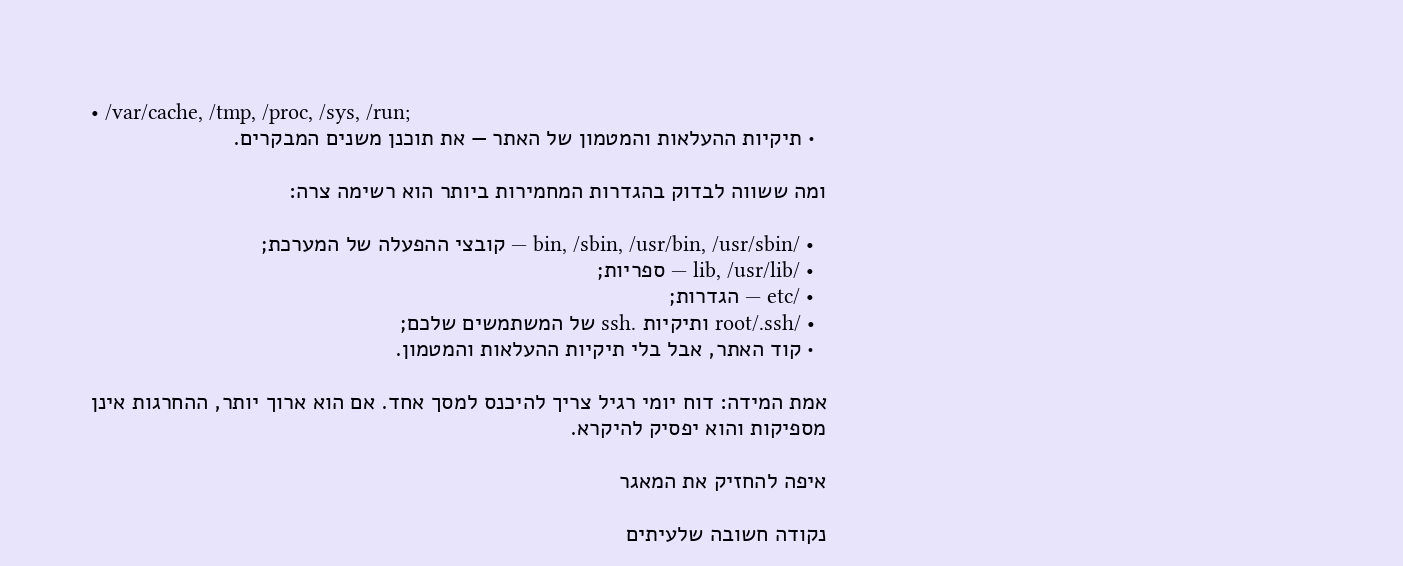• /var/cache, /tmp, /proc, /sys, /run;
  • תיקיות ההעלאות והמטמון של האתר — את תוכנן משנים המבקרים.

ומה ששווה לבדוק בהגדרות המחמירות ביותר הוא רשימה צרה:

  • /bin, /sbin, /usr/bin, /usr/sbin — קובצי ההפעלה של המערכת;
  • /lib, /usr/lib — ספריות;
  • /etc — הגדרות;
  • /root/.ssh ותיקיות .ssh של המשתמשים שלכם;
  • קוד האתר, אבל בלי תיקיות ההעלאות והמטמון.

אמת המידה: דוח יומי רגיל צריך להיכנס למסך אחד. אם הוא ארוך יותר, ההחרגות אינן מספיקות והוא יפסיק להיקרא.

איפה להחזיק את המאגר

נקודה חשובה שלעיתים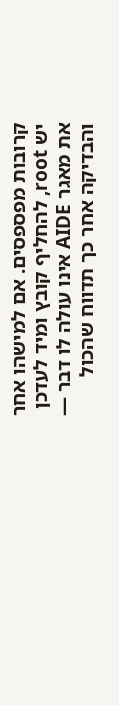קרובות מפספסים. אם למישהו אחר יש root, להחליף קובץ ומיד לעדכן את מאגר AIDE אינו עולה לו דבר — והבדיקה אחר כך תדווח שהכול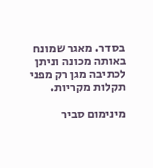בסדר. מאגר שמונח באותה מכונה וניתן לכתיבה מגן רק מפני תקלות מקריות.

מינימום סביר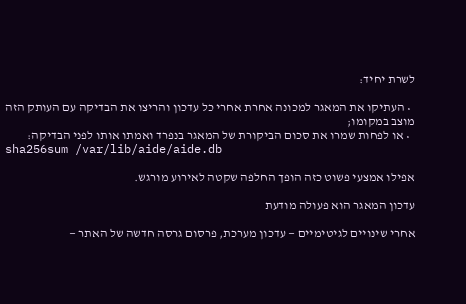לשרת יחיד:

  • העתיקו את המאגר למכונה אחרת אחרי כל עדכון והריצו את הבדיקה עם העותק הזה מוצב במקומו;
  • או לפחות שמרו את סכום הביקורת של המאגר בנפרד ואמתו אותו לפני הבדיקה:
sha256sum /var/lib/aide/aide.db

אפילו אמצעי פשוט כזה הופך החלפה שקטה לאירוע מורגש.

עדכון המאגר הוא פעולה מודעת

אחרי שינויים לגיטימיים — עדכון מערכת, פרסום גרסה חדשה של האתר —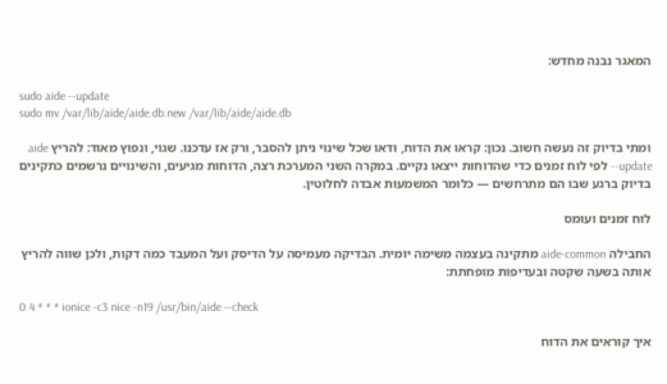המאגר נבנה מחדש:

sudo aide --update
sudo mv /var/lib/aide/aide.db.new /var/lib/aide/aide.db

ומתי בדיוק זה נעשה חשוב. נכון: קראו את הדוח, ודאו שכל שינוי ניתן להסבר, ורק אז עדכנו. שגוי, ונפוץ מאוד: להריץ aide --update לפי לוח זמנים כדי שהדוחות ייצאו נקיים. במקרה השני המערכת רצה, הדוחות מגיעים, והשינויים נרשמים כתקינים בדיוק ברגע שבו הם מתרחשים — כלומר המשמעות אבדה לחלוטין.

לוח זמנים ועומס

החבילה aide-common מתקינה בעצמה משימה יומית. הבדיקה מעמיסה על הדיסק ועל המעבד כמה דקות, ולכן שווה להריץ אותה בשעה שקטה ובעדיפות מופחתת:

0 4 * * * ionice -c3 nice -n19 /usr/bin/aide --check

איך קוראים את הדוח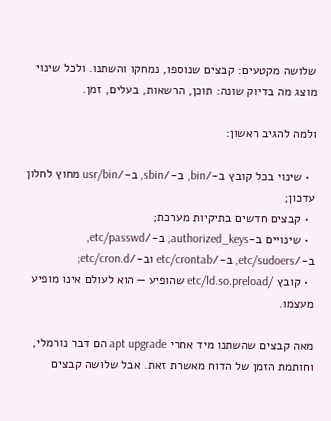שלושה מקטעים: קבצים שנוספו, נמחקו והשתנו. ולכל שינוי מוצג מה בדיוק שונה: תוכן, הרשאות, בעלים, זמן.

ולמה להגיב ראשון:

  • שינוי בכל קובץ ב-/bin, ב-/sbin, ב-/usr/bin מחוץ לחלון עדכון;
  • קבצים חדשים בתיקיות מערכת;
  • שינויים ב-authorized_keys, ב-/etc/passwd, ב-/etc/sudoers, ב-/etc/crontab וב-/etc/cron.d;
  • קובץ /etc/ld.so.preload שהופיע — הוא לעולם אינו מופיע מעצמו.

מאה קבצים שהשתנו מיד אחרי apt upgrade הם דבר נורמלי, וחותמת הזמן של הדוח מאשרת זאת. אבל שלושה קבצים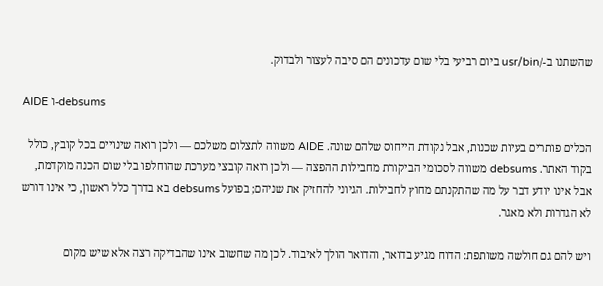שהשתנו ב-/usr/bin ביום רביעי בלי שום עדכונים הם סיבה לעצור ולבדוק.

AIDE ו-debsums

הכלים פותרים בעיות שכנות, אבל נקודת הייחוס שלהם שונה. AIDE משווה לתצלום משלכם — ולכן רואה שינויים בכל קובץ, כולל בקוד האתר. debsums משווה לסכומי הביקורת מחבילות ההפצה — ולכן רואה קובצי מערכת שהוחלפו בלי שום הכנה מוקדמת, אבל אינו יודע דבר על מה שהתקנתם מחוץ לחבילות. הגיוני להחזיק את שניהם; בפועל debsums בא בדרך כלל ראשון, כי אינו דורש לא הגדרות ולא מאגר.

ויש להם גם חולשה משותפת: הדוח מגיע בדואר, והדואר הולך לאיבוד. לכן מה שחשוב אינו שהבדיקה רצה אלא שיש מקום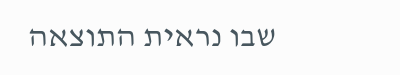שבו נראית התוצאה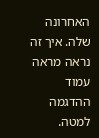האחרונה שלה. איך זה נראה מראה עמוד ההדגמה למטה.